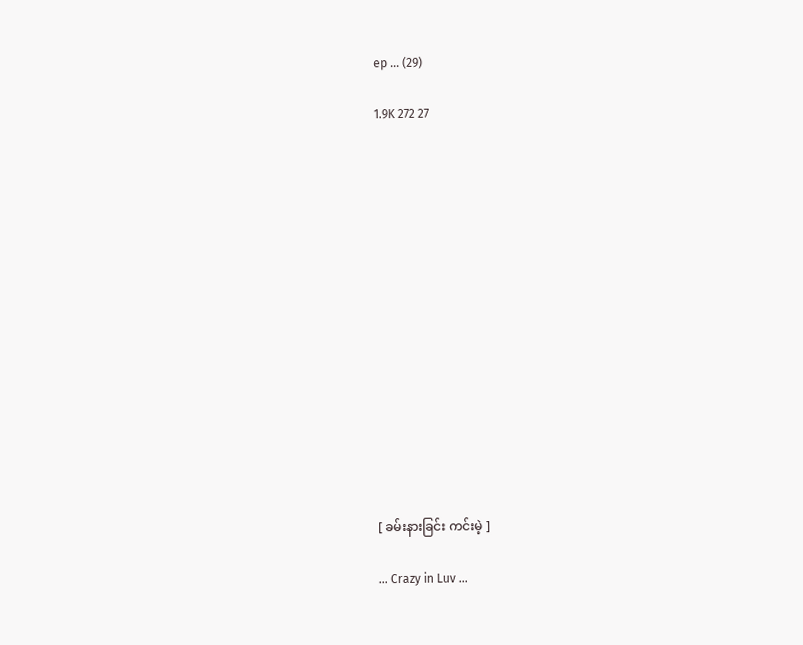ep ... (29)

1.9K 272 27















[ ခမ်းနားခြင်း ကင်းမဲ့ ]

... Crazy in Luv ...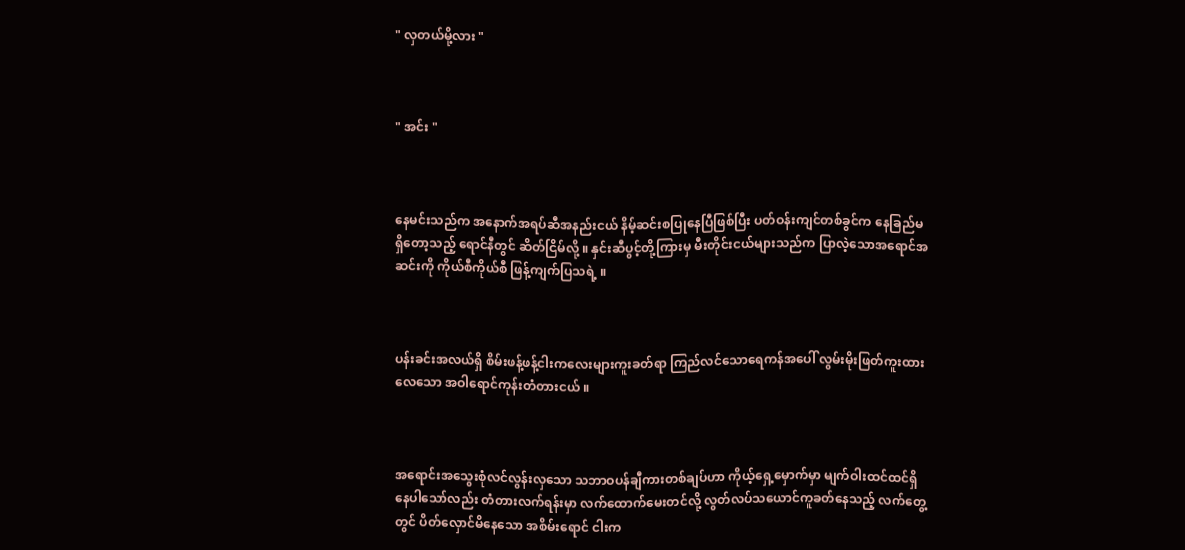" လှတယ်မို့လား "



" အင်း "



နေမင်းသည်က အနောက်အရပ်ဆီအနည်းငယ် နိမ့်ဆင်းစပြုနေပြီဖြစ်ပြီး ပတ်ဝန်းကျင်တစ်ခွင်က နေခြည်မရှိတော့သည့် ရောင်နီတွင် ဆိတ်ငြိမ်လို့ ။ နှင်းဆီပွင့်တို့ကြားမှ မီးတိုင်းငယ်များသည်က ပြာလဲ့သောအရောင်အဆင်းကို ကိုယ်စီကိုယ်စီ ဖြန့်ကျက်ပြသရဲ့ ။



ပန်းခင်းအလယ်ရှိ စိမ်းဖန့်ဖန့်ငါးကလေးများကူးခတ်ရာ ကြည်လင်သောရေကန်အပေါ် လွမ်းမိုးဖြတ်ကူးထားလေသော အဝါရောင်ကုန်းတံတားငယ် ။



အရောင်းအသွေးစုံလင်လွန်းလှသော သဘာဝပန်ချီကားတစ်ချပ်ဟာ ကိုယ့်ရှေ့မှောက်မှာ မျက်ဝါးထင်ထင်ရှိနေပါသော်လည်း တံတားလက်ရန်းမှာ လက်ထောက်မေးတင်လို့ လွတ်လပ်သယောင်ကူခတ်နေသည့် လက်တွေ့တွင် ပိတ်လှောင်မိနေသော အစိမ်းရောင် ငါးက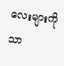လေးများကိုသာ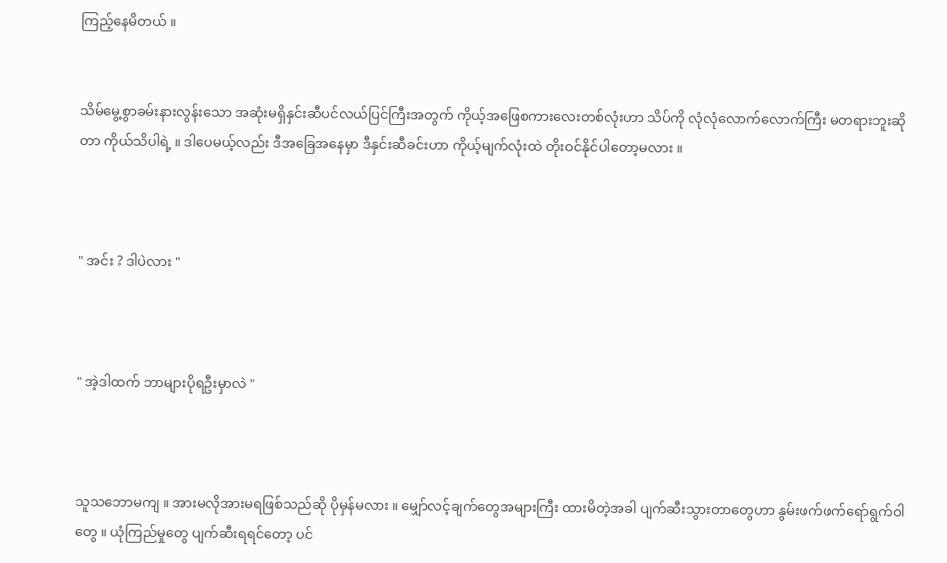ကြည့်နေမိတယ် ။


သိမ်မွေ့စွာခမ်းနားလွန်းသော အဆုံးမရှိနှင်းဆီပင်လယ်ပြင်ကြီးအတွက် ကိုယ့်အဖြေစကားလေးတစ်လုံးဟာ သိပ်ကို လုံလုံလောက်လောက်ကြီး မတရားဘူးဆိုတာ ကိုယ်သိပါရဲ့ ။ ဒါပေမယ့်လည်း ဒီအခြေအနေမှာ ဒီနှင်းဆီခင်းဟာ ကိုယ့်မျက်လုံးထဲ တိုးဝင်နိုင်ပါတော့မလား ။



" အင်း ? ဒါပဲလား "



" အဲ့ဒါထက် ဘာများပိုရဦးမှာလဲ "



သူသဘောမကျ ။ အားမလိုအားမရဖြစ်သည်ဆို ပိုမှန်မလား ။ မျှော်လင့်ချက်တွေအများကြီး ထားမိတဲ့အခါ ပျက်ဆီးသွားတာတွေဟာ နွမ်းဖက်ဖက်ရော်ရွက်ဝါတွေ ။ ယုံကြည်မှုတွေ ပျက်ဆီးရရင်တော့ ပင်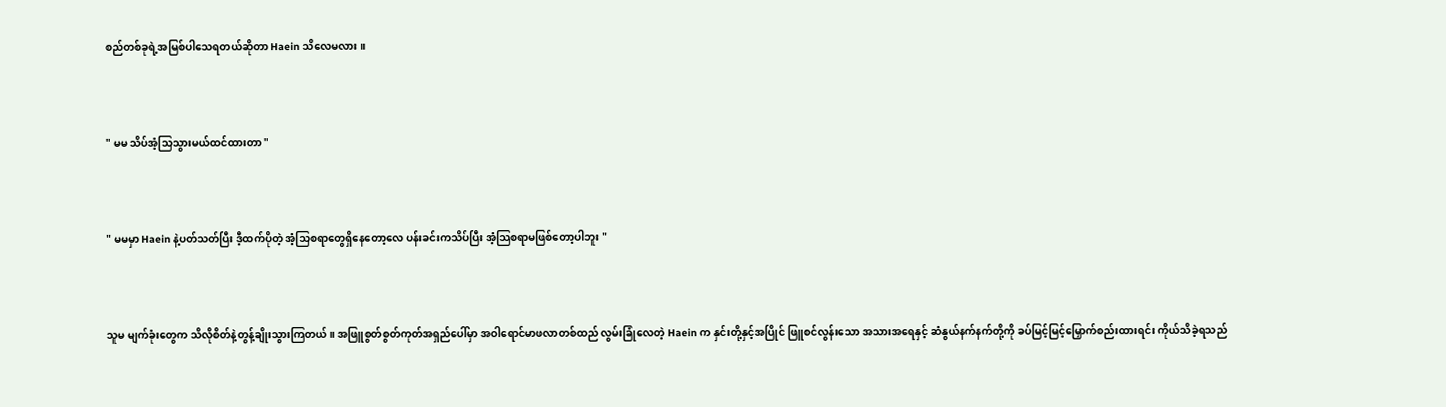စည်တစ်ခုရဲ့အမြစ်ပါသေရတယ်ဆိုတာ Haein သိလေမလား ။



" မမ သိပ်အံ့သြသွားမယ်ထင်ထားတာ "



" မမမှာ Haein နဲ့ပတ်သတ်ပြီး ဒီ့ထက်ပိုတဲ့ အံ့သြစရာတွေရှိနေတော့လေ ပန်းခင်းကသိပ်ပြီး အံ့သြစရာမဖြစ်တော့ပါဘူး "



သူမ မျက်ခုံးတွေက သိလိုစိတ်နဲ့တွန့်ချိုးသွားကြတယ် ။ အဖြူစွတ်စွတ်ကုတ်အရှည်ပေါ်မှာ အဝါရောင်မာဖလာတစ်ထည် လွမ်းခြုံလေတဲ့ Haein က နှင်းတို့နှင့်အပြိုင် ဖြူစင်လွန်းသော အသားအရေနှင့် ဆံနွယ်နက်နက်တို့ကို ခပ်မြင့်မြင့်မြှောက်စည်းထားရင်း ကိုယ်သိခဲ့ရသည်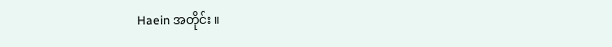Haein အတိုင်း ။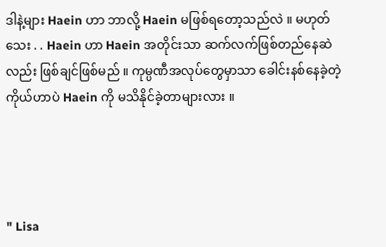ဒါနဲ့များ Haein ဟာ ဘာလို့ Haein မဖြစ်ရတော့သည်လဲ ။ မဟုတ်သေး . . Haein ဟာ Haein အတိုင်းသာ ဆက်လက်ဖြစ်တည်နေဆဲလည်း ဖြစ်ချင်ဖြစ်မည် ။ ကုမ္ပဏီအလုပ်တွေမှာသာ ခေါင်းနစ်နေခဲ့တဲ့ ကိုယ်ဟာပဲ Haein ကို မသိနိုင်ခဲ့တာများလား ။




" Lisa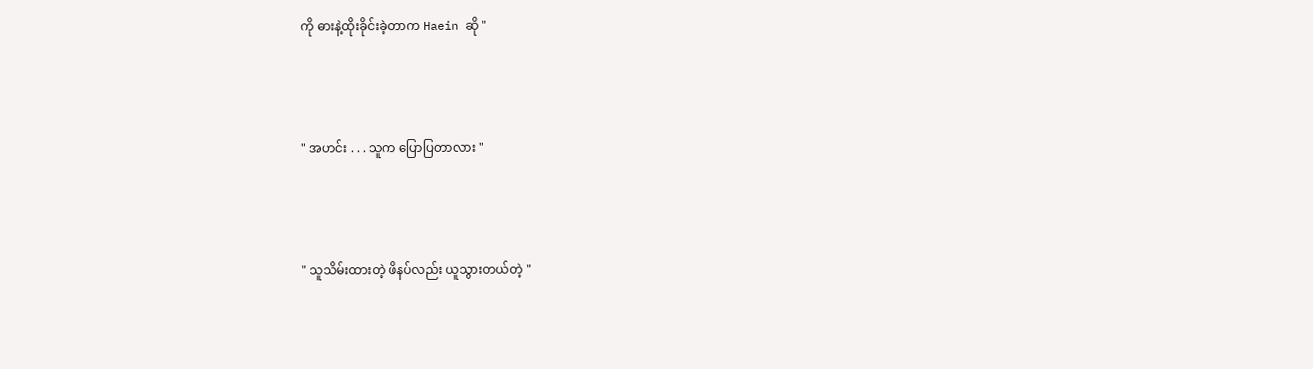ကို ဓားနဲ့ထိုးခိုင်းခဲ့တာက Haein ဆို "



" အဟင်း . . . သူက ပြောပြတာလား "



" သူသိမ်းထားတဲ့ ဖိနပ်လည်း ယူသွားတယ်တဲ့ "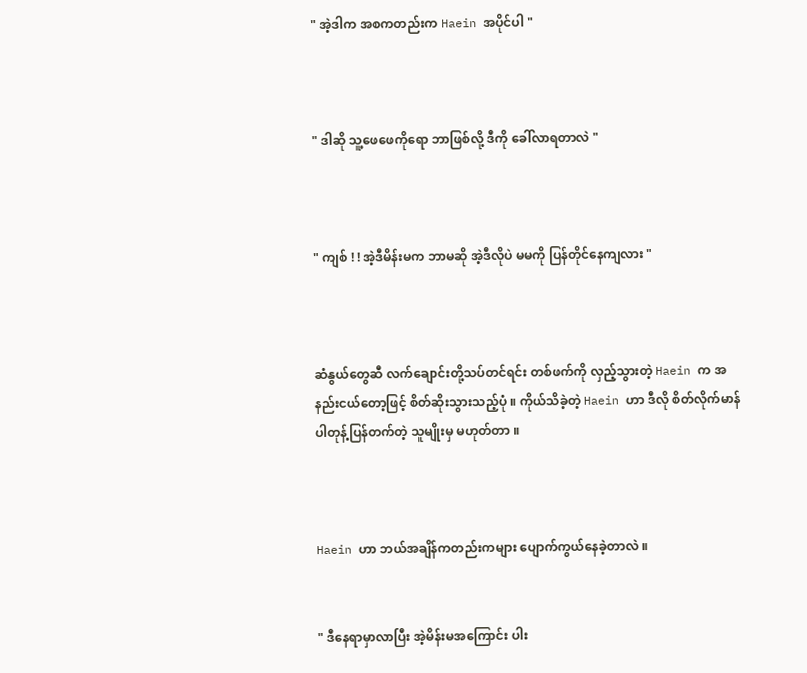" အဲ့ဒါက အစကတည်းက Haein အပိုင်ပါ "



" ဒါဆို သူ့ဖေဖေကိုရော ဘာဖြစ်လို့ ဒီကို ခေါ်လာရတာလဲ "



" ကျစ် ! ! အဲ့ဒီမိန်းမက ဘာမဆို အဲ့ဒီလိုပဲ မမကို ပြန်တိုင်နေကျလား "



ဆံနွယ်တွေဆီ လက်ချောင်းတို့သပ်တင်ရင်း တစ်ဖက်ကို လှည့်သွားတဲ့ Haein က အနည်းငယ်တော့ဖြင့် စိတ်ဆိုးသွားသည့်ပုံ ။ ကိုယ်သိခဲ့တဲ့ Haein ဟာ ဒီလို စိတ်လိုက်မာန်ပါတုန့်ပြန်တက်တဲ့ သူမျိုးမှ မဟုတ်တာ ။



Haein ဟာ ဘယ်အချိန်ကတည်းကများ ပျောက်ကွယ်နေခဲ့တာလဲ ။


" ဒီနေရာမှာလာပြီး အဲ့မိန်းမအကြောင်း ပါး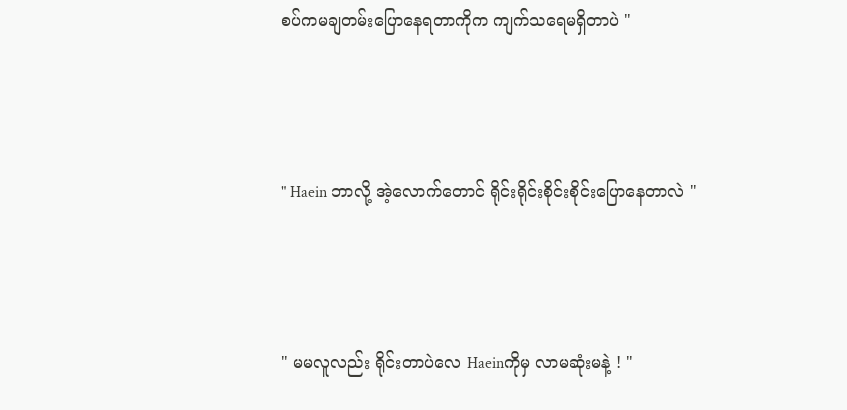စပ်ကမချတမ်းပြောနေရတာကိုက ကျက်သရေမရှိတာပဲ "



" Haein ဘာလို့ အဲ့လောက်တောင် ရိုင်းရိုင်းစိုင်းစိုင်းပြောနေတာလဲ "



" မမလူလည်း ရိုင်းတာပဲလေ Haeinကိုမှ လာမဆုံးမနဲ့ ! "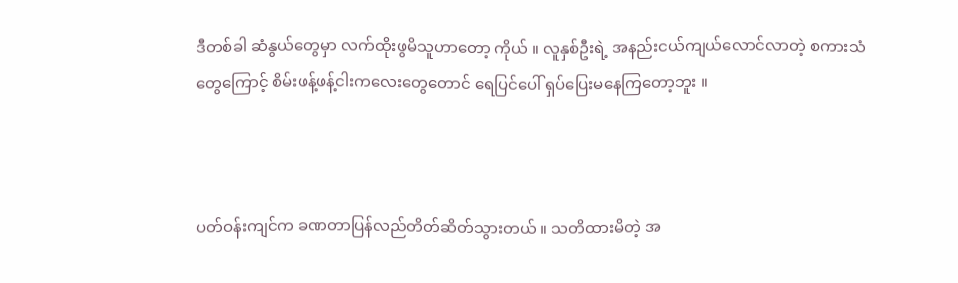ဒီတစ်ခါ ဆံနွယ်တွေမှာ လက်ထိုးဖွမိသူဟာတော့ ကိုယ် ။ လူနှစ်ဦးရဲ့ အနည်းငယ်ကျယ်လောင်လာတဲ့ စကားသံတွေကြောင့် စိမ်းဖန့်ဖန့်ငါးကလေးတွေတောင် ရေပြင်ပေါ် ရှပ်ပြေးမနေကြတော့ဘူး ။



ပတ်ဝန်းကျင်က ခဏတာပြန်လည်တိတ်ဆိတ်သွားတယ် ။ သတိထားမိတဲ့ အ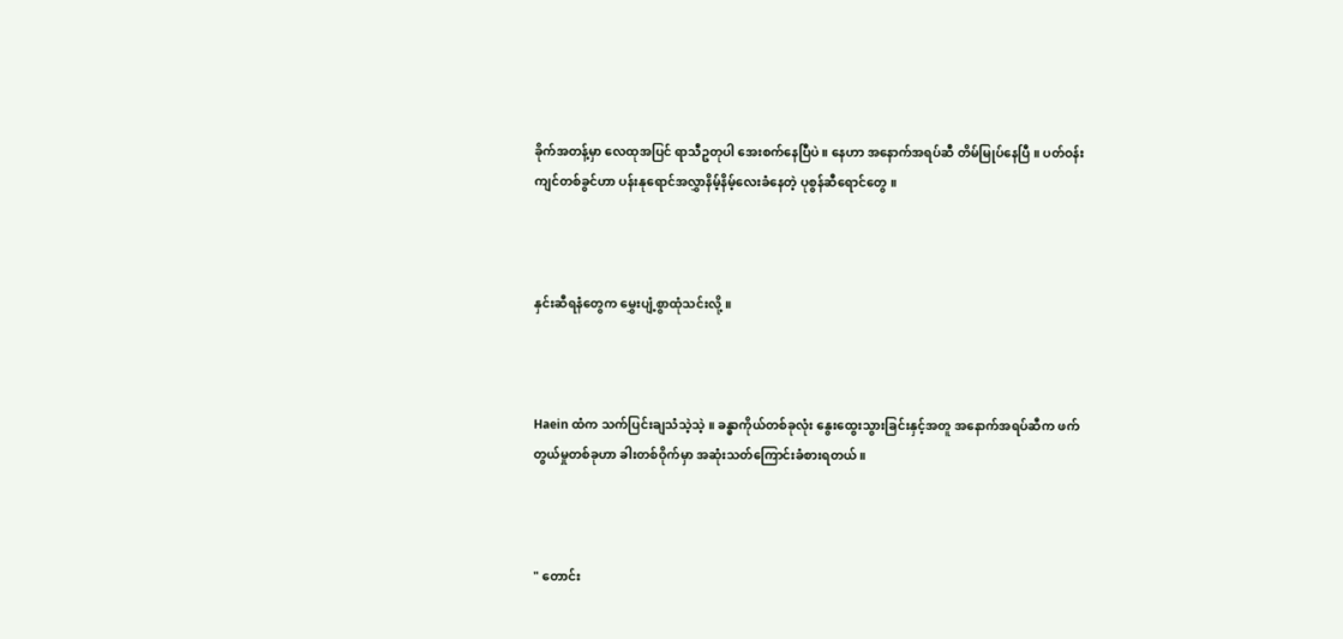ခိုက်အတန့်မှာ လေထုအပြင် ရာသီဥတုပါ အေးစက်နေပြီပဲ ။ နေဟာ အနောက်အရပ်ဆီ တိမ်မြုပ်နေပြီ ။ ပတ်ဝန်းကျင်တစ်ခွင်ဟာ ပန်းနုရောင်အလွှာနိမ့်နိမ့်လေးခံနေတဲ့ ပုစွန်ဆီရောင်တွေ ။



နှင်းဆီရနံတွေက မွှေးပျံ့စွာထုံသင်းလို့ ။



Haein ထံက သက်ပြင်းချသံသဲ့သဲ့ ။ ခန္ဓာကိုယ်တစ်ခုလုံး နွေးထွေးသွားခြင်းနှင့်အတူ အနောက်အရပ်ဆီက ဖက်တွယ်မှုတစ်ခုဟာ ခါးတစ်ဝိုက်မှာ အဆုံးသတ်ကြောင်းခံစားရတယ် ။



" တောင်း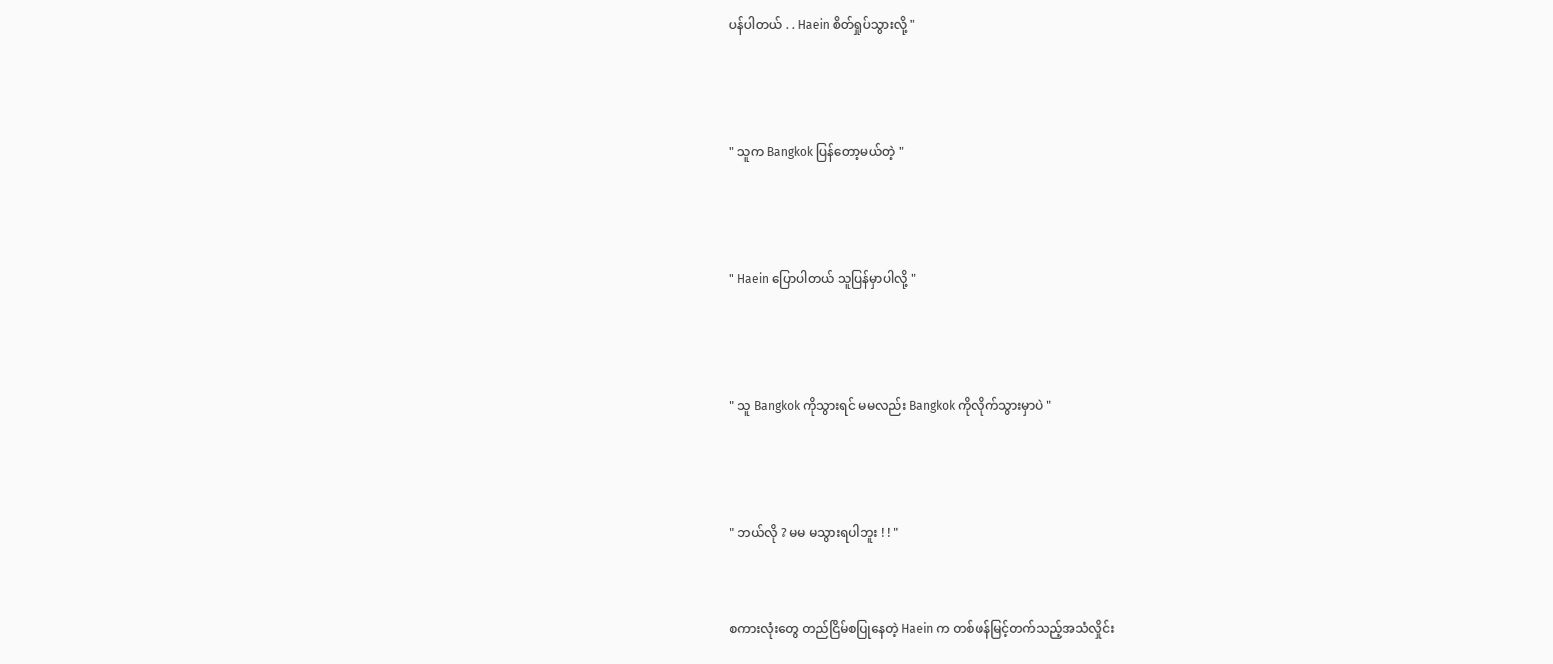ပန်ပါတယ် . . Haein စိတ်ရှုပ်သွားလို့ "



" သူက Bangkok ပြန်တော့မယ်တဲ့ "



" Haein ပြောပါတယ် သူပြန်မှာပါလို့ "



" သူ Bangkok ကိုသွားရင် မမလည်း Bangkok ကိုလိုက်သွားမှာပဲ "



" ဘယ်လို ? မမ မသွားရပါဘူး ! ! "


စကားလုံးတွေ တည်ငြိမ်စပြုနေတဲ့ Haein က တစ်ဖန်မြင့်တက်သည့်အသံလှိုင်း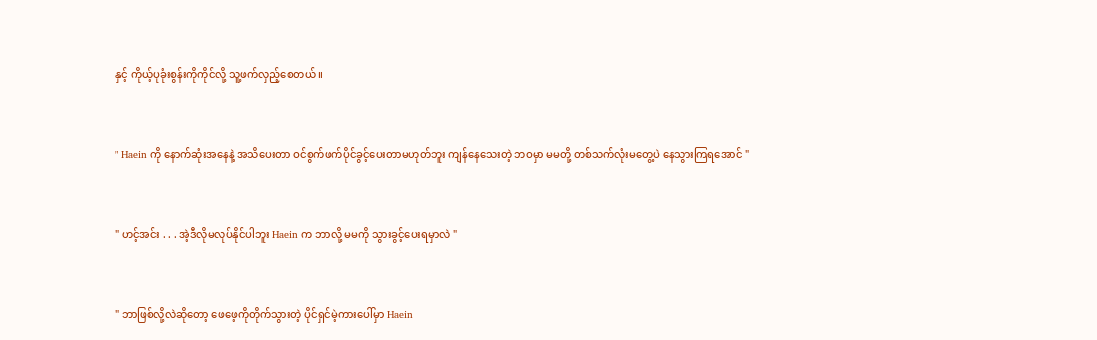နှင့် ကိုယ့်ပုခုံးစွန်းကိုကိုင်လို့ သူ့ဖက်လှည့်စေတယ် ။



" Haein ကို နောက်ဆုံးအနေနဲ့ အသိပေးတာ ဝင်စွက်ဖက်ပိုင်ခွင့်ပေးတာမဟုတ်ဘူး ကျန်နေသေးတဲ့ ဘဝမှာ မမတို့ တစ်သက်လုံးမတွေ့ပဲ နေသွားကြရအောင် "



" ဟင့်အင်း . . . အဲ့ဒီလိုမလုပ်နိုင်ပါဘူး Haein က ဘာလို့ မမကို သွားခွင့်ပေးရမှာလဲ "



" ဘာဖြစ်လို့လဲဆိုတော့ ဖေဖေ့ကိုတိုက်သွားတဲ့ ပိုင်ရှင်မဲ့ကားပေါ်မှာ Haein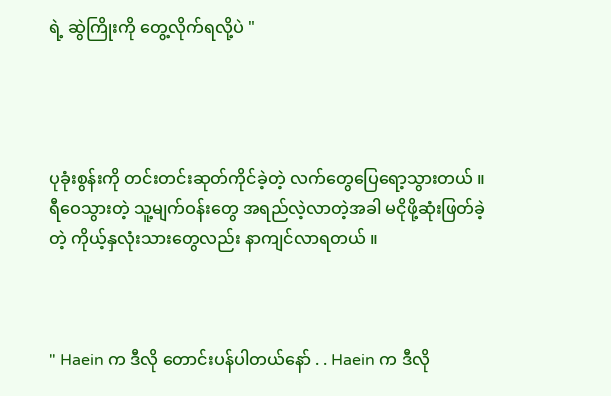ရဲ့ ဆွဲကြိုးကို တွေ့လိုက်ရလို့ပဲ "




ပုခုံးစွန်းကို တင်းတင်းဆုတ်ကိုင်ခဲ့တဲ့ လက်တွေပြေရော့သွားတယ် ။ ရီဝေသွားတဲ့ သူ့မျက်ဝန်းတွေ အရည်လဲ့လာတဲ့အခါ မငိုဖို့ဆုံးဖြတ်ခဲ့တဲ့ ကိုယ့်နှလုံးသားတွေလည်း နာကျင်လာရတယ် ။



" Haein က ဒီလို တောင်းပန်ပါတယ်နော် . . Haein က ဒီလို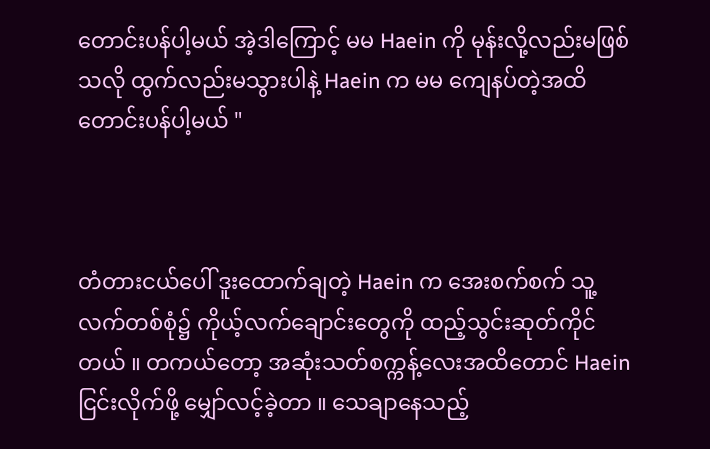တောင်းပန်ပါ့မယ် အဲ့ဒါကြောင့် မမ Haein ကို မုန်းလို့လည်းမဖြစ်သလို ထွက်လည်းမသွားပါနဲ့ Haein က မမ ကျေနပ်တဲ့အထိ တောင်းပန်ပါ့မယ် "



တံတားငယ်ပေါ် ဒူးထောက်ချတဲ့ Haein က အေးစက်စက် သူ့လက်တစ်စုံ၌ ကိုယ့်လက်ချောင်းတွေကို ထည့်သွင်းဆုတ်ကိုင်တယ် ။ တကယ်တော့ အဆုံးသတ်စက္ကန့်လေးအထိတောင် Haein ငြင်းလိုက်ဖို့ မျှော်လင့်ခဲ့တာ ။ သေချာနေသည့်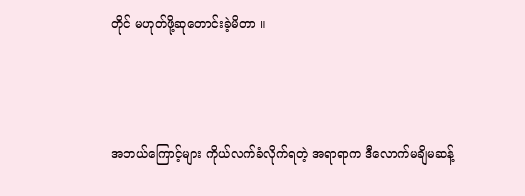တိုင် မဟုတ်ဖို့ဆုတောင်းခဲ့မိတာ ။



အဘယ်ကြောင့်များ ကိုယ်လက်ခံလိုက်ရတဲ့ အရာရာက ဒီလောက်မချိမဆန့်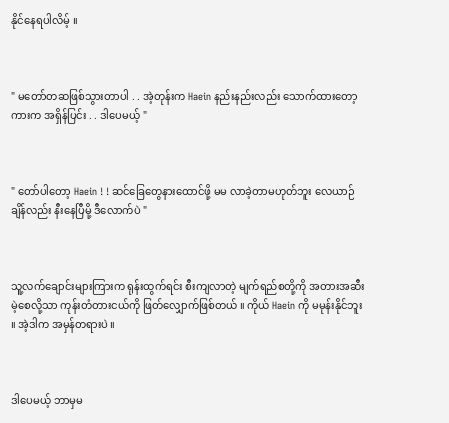နိုင်နေရပါလိမ့် ။



" မတော်တဆဖြစ်သွားတာပါ . . အဲ့တုန်းက Haein နည်းနည်းလည်း သောက်ထားတော့ ကားက အရှိန်ပြင်း . . ဒါပေမယ့် "



" တော်ပါတော့ Haein ! ! ဆင်ခြေတွေနားထောင်ဖို့ မမ လာခဲ့တာမဟုတ်ဘူး လေယာဉ်ချိန်လည်း နီးနေပြီမို့ ဒီလောက်ပဲ "



သူ့လက်ချောင်းများကြားက ရုန်းထွက်ရင်း စီးကျလာတဲ့ မျက်ရည်စတို့ကို အတားအဆီးမဲ့စေလို့သာ ကုန်းတံတားငယ်ကို ဖြတ်လျှောက်ဖြစ်တယ် ။ ကိုယ် Haein ကို မမုန်းနိုင်ဘူး ။ အဲ့ဒါက အမှန်တရားပဲ ။



ဒါပေမယ့် ဘာမှမ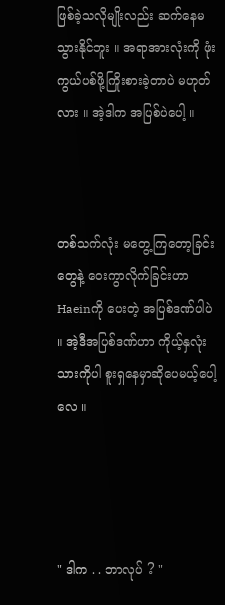ဖြစ်ခဲ့သလိုမျိုးလည်း ဆက်နေမသွားနိုင်ဘူး ။ အရာအားလုံးကို ဖုံးကွယ်ပစ်ဖို့ကြိုးစားခဲ့တာပဲ မဟုတ်လား ။ အဲ့ဒါက အပြစ်ပဲပေါ့ ။



တစ်သက်လုံး မတွေ့ကြတော့ခြင်းတွေနဲ့ ဝေးကွာလိုက်ခြင်းဟာ Haeinကို ပေးတဲ့ အပြစ်ဒဏ်ပါပဲ ။ အဲ့ဒီအပြစ်ဒဏ်ဟာ ကိုယ့်နှလုံးသားကိုပါ စူးရှနေမှာဆိုပေမယ့်ပေါ့လေ ။




" ဒါက . . ဘာလုပ် ? "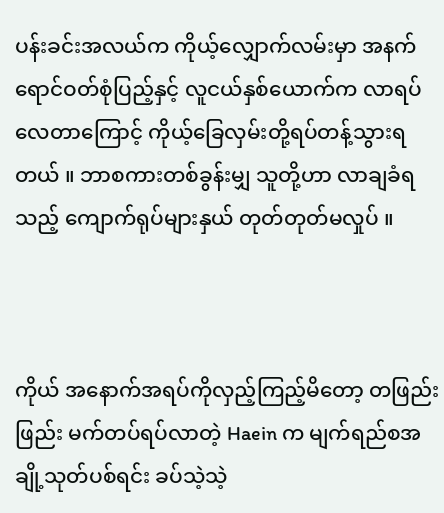ပန်းခင်းအလယ်က ကိုယ့်လျှောက်လမ်းမှာ အနက်ရောင်ဝတ်စုံပြည့်နှင့် လူငယ်နှစ်ယောက်က လာရပ်လေတာကြောင့် ကိုယ့်ခြေလှမ်းတို့ရပ်တန့်သွားရတယ် ။ ဘာစကားတစ်ခွန်းမျှ သူတို့ဟာ လာချခံရသည့် ကျောက်ရုပ်များနှယ် တုတ်တုတ်မလှုပ် ။



ကိုယ် အနောက်အရပ်ကိုလှည့်ကြည့်မိတော့ တဖြည်းဖြည်း မက်တပ်ရပ်လာတဲ့ Haein က မျက်ရည်စအချို့သုတ်ပစ်ရင်း ခပ်သဲ့သဲ့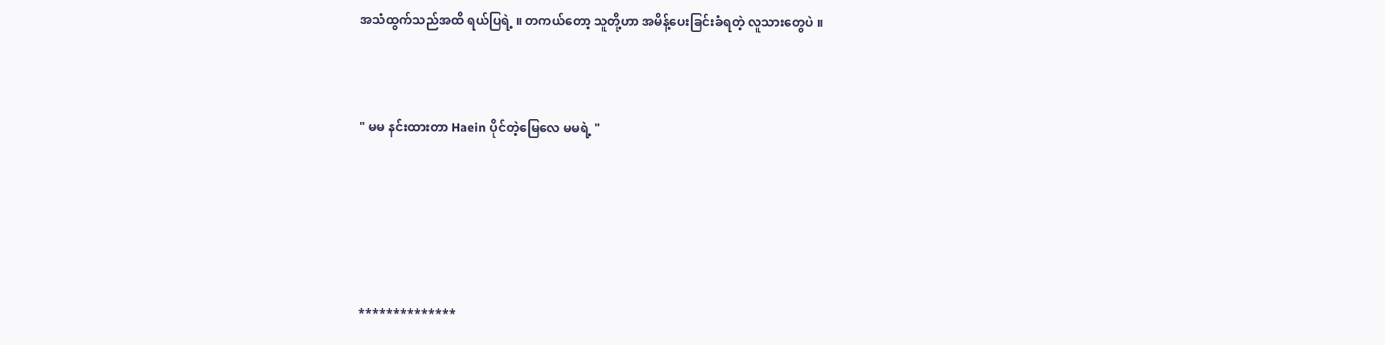အသံထွက်သည်အထိ ရယ်ပြရဲ့ ။ တကယ်တော့ သူတို့ဟာ အမိန့်ပေးခြင်းခံရတဲ့ လူသားတွေပဲ ။



" မမ နင်းထားတာ Haein ပိုင်တဲ့မြေလေ မမရဲ့ "






**************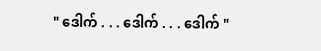" ဒေါက် . . . ဒေါက် . . . ဒေါက် "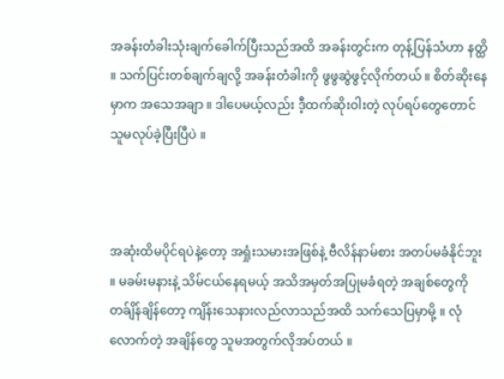အခန်းတံခါးသုံးချက်ခေါက်ပြီးသည်အထိ အခန်းတွင်းက တုန့်ပြန်သံဟာ နတ္ထိ ။ သက်ပြင်းတစ်ချက်ချလို့ အခန်းတံခါးကို ဖွဖွဆွဲဖွင့်လိုက်တယ် ။ စိတ်ဆိုးနေမှာက အသေအချာ ။ ဒါပေမယ့်လည်း ဒီ့ထက်ဆိုးဝါးတဲ့ လုပ်ရပ်တွေတောင် သူမလုပ်ခဲ့ပြီးပြီပဲ ။



အဆုံးထိမပိုင်ရပဲနဲ့တော့ အရှုံးသမားအဖြစ်နဲ့ ဗီလိန်နာမ်စား အတပ်မခံနိုင်ဘူး ။ မခမ်းမနားနဲ့ သိမ်ငယ်နေရမယ့် အသိအမှတ်အပြုမခံရတဲ့ အချစ်တွေကို တခ်ျိန်ချိန်တော့ ကျိန်းသေနားလည်လာသည်အထိ သက်သေပြမှာမို့ ။ လုံလောက်တဲ့ အချိန်တွေ သူမအတွက်လိုအပ်တယ် ။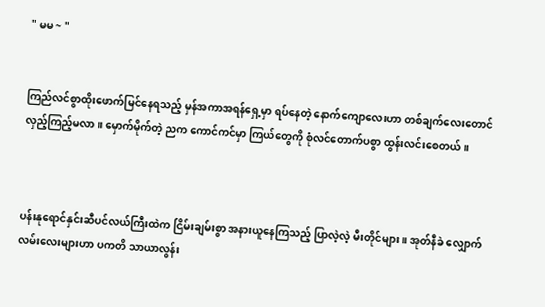" မမ ~ "


ကြည်လင်စွာထိုးဖောက်မြင်နေရသည့် မှန်အကာအရန်ရှေ့မှာ ရပ်နေတဲ့ နောက်ကျောလေးဟာ တစ်ချက်လေးတောင် လှည့်ကြည့်မလာ ။ မှောက်မိုက်တဲ့ ညက ကောင်ကင်မှာ ကြယ်တွေကို စုံလင်တောက်ပစွာ ထွန်းလင်းစေတယ် ။



ပန်းနုရောင်နှင်းဆီပင်လယ်ကြီးထဲက ငြိမ်းချမ်းစွာ အနားယူနေကြသည့် ပြာလဲ့လဲ့ မီးတိုင်များ ။ အုတ်နီခဲ လျှောက်လမ်းလေးများဟာ ပကတိ သာယာလွန်း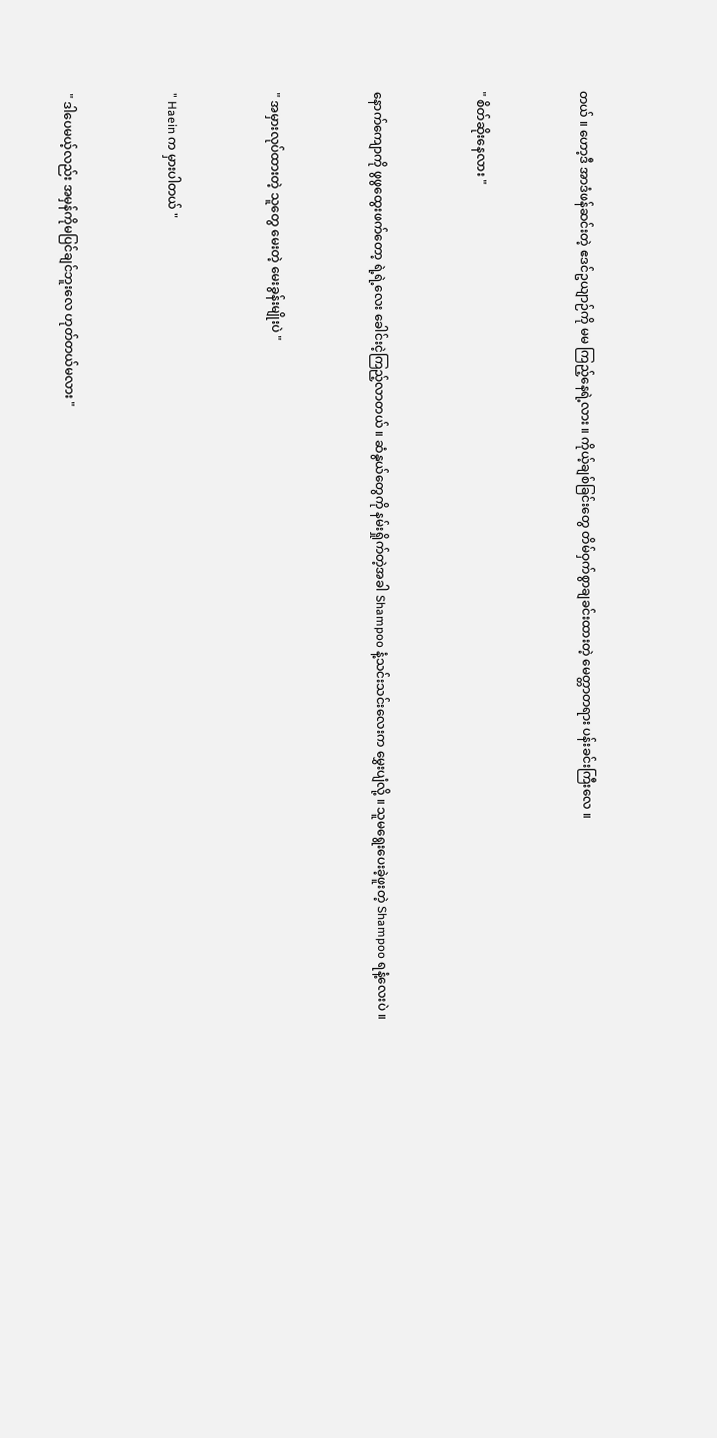တယ် ။ ဟော့ဒီ အာဒံဖန်ဆင်းတဲ့ ဧဒင်ဥယျာဉ်ကို မမ ကြည့်နေရဲ့လား ။ ကိုယ့်ချစ်ခြင်းတွေ တိမ်ဝှက်စွာချခင်းထားတဲ့ မေတ္တာတရား ပန်းခင်းကြီးလေ ။



" စိတ်ဆိုးနေလား "



နောက်ကျောကို ဖွဖွထွေးဖက်တော့ ရဲ့ရဲ့လေး ခေါင်းငဲ့ကြည့်လာတယ် ။ ဆံနွယ်တွေကို နမ်းရှိုက်တဲ့အခါ Shampoo နံ့သင်းသင်းလေးက မွှေးပျံလို့ ။ သူမရွေးပေးခဲ့ဖူးတဲ့ Shampoo ရနံ့လေးပဲ ။



" အမှားလုပ်ထားတဲ့ သူတွေ မေးတဲ့ မေးခွန်းမျိုးပဲ "



" Haein က မှားပါတယ် "



" ဒါပေမယ့်လည်း အမှန်ကိုမပြင်ချင်ဘူးလေ ဟုတ်တယ်မလား "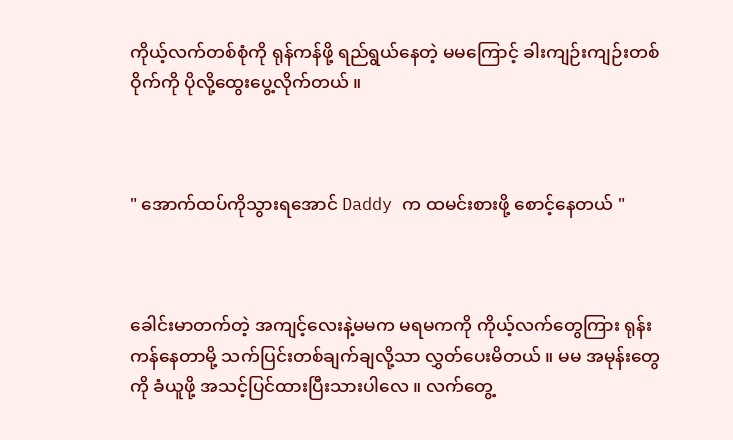ကိုယ့်လက်တစ်စုံကို ရုန်ကန်ဖို့ ရည်ရွယ်နေတဲ့ မမကြောင့် ခါးကျဉ်းကျဉ်းတစ်ဝိုက်ကို ပိုလို့ထွေးပွေ့လိုက်တယ် ။



" အောက်ထပ်ကိုသွားရအောင် Daddy က ထမင်းစားဖို့ စောင့်နေတယ် "



ခေါင်းမာတက်တဲ့ အကျင့်လေးနဲ့မမက မရမကကို ကိုယ့်လက်တွေကြား ရုန်းကန်နေတာမို့ သက်ပြင်းတစ်ချက်ချလို့သာ လွှတ်ပေးမိတယ် ။ မမ အမုန်းတွေကို ခံယူဖို့ အသင့်ပြင်ထားပြီးသားပါလေ ။ လက်တွေ့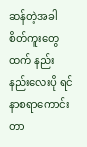ဆန်တဲ့အခါ စိတ်ကူးတွေထက် နည်းနည်းလေးပို ရင်နာစရာကောင်းတာ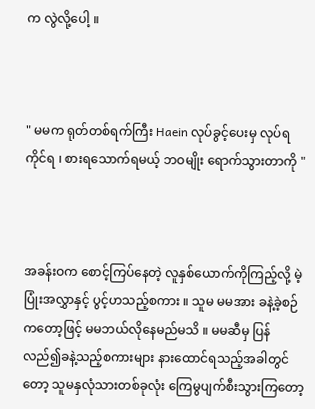က လွဲလို့ပေါ့ ။



" မမက ရုတ်တစ်ရက်ကြီး Haein လုပ်ခွင့်ပေးမှ လုပ်ရကိုင်ရ ၊ စားရသောက်ရမယ့် ဘဝမျိုး ရောက်သွားတာကို "



အခန်းဝက စောင့်ကြပ်နေတဲ့ လူနှစ်ယောက်ကိုကြည့်လို့ မဲ့ပြုံးအလွှာနှင့် ပွင့်ဟသည့်စကား ။ သူမ မမအား ခနဲ့ခဲ့စဉ်ကတော့ဖြင့် မမဘယ်လိုနေမည်မသိ ။ မမဆီမှ ပြန်လည်၍ခနဲ့သည့်စကားများ နားထောင်ရသည့်အခါတွင်တော့ သူမနှလုံသားတစ်ခုလုံး ကြေမွပျက်စီးသွားကြတော့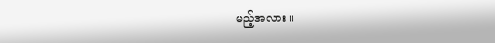မည့်အလား ။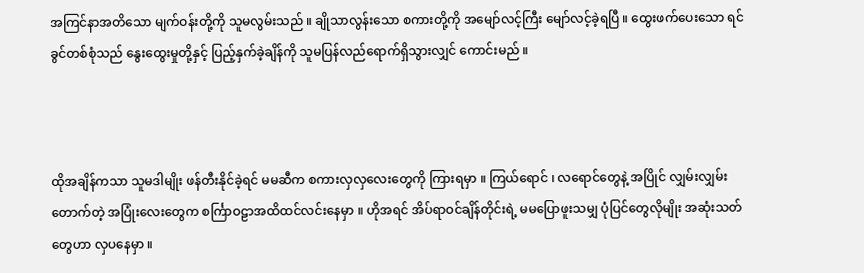အကြင်နာအတိသော မျက်ဝန်းတို့ကို သူမလွမ်းသည် ။ ချိုသာလွန်းသော စကားတို့ကို အမျော်လင့်ကြီး မျော်လင့်ခဲ့ရပြီ ။ ထွေးဖက်ပေးသော ရင်ခွင်တစ်စုံသည် နွေးထွေးမှုတို့နှင့် ပြည့်နှက်ခဲ့ချိန်ကို သူမပြန်လည်ရောက်ရှိသွားလျှင် ကောင်းမည် ။



ထိုအချိန်ကသာ သူမဒါမျိုး ဖန်တီးနိုင်ခဲ့ရင် မမဆီက စကားလှလှလေးတွေကို ကြားရမှာ ။ ကြယ်ရောင် ၊ လရောင်တွေနဲ့ အပြိုင် လျှမ်းလျှမ်းတောက်တဲ့ အပြုံးလေးတွေက စင်္ကြာဝဠာအထိထင်လင်းနေမှာ ။ ဟိုအရင် အိပ်ရာဝင်ချိန်တိုင်းရဲ့ မမပြောဖူးသမျှ ပုံပြင်တွေလိုမျိုး အဆုံးသတ်တွေဟာ လှပနေမှာ ။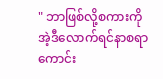" ဘာဖြစ်လို့စကားကို အဲ့ဒီလောက်ရင်နာစရာကောင်း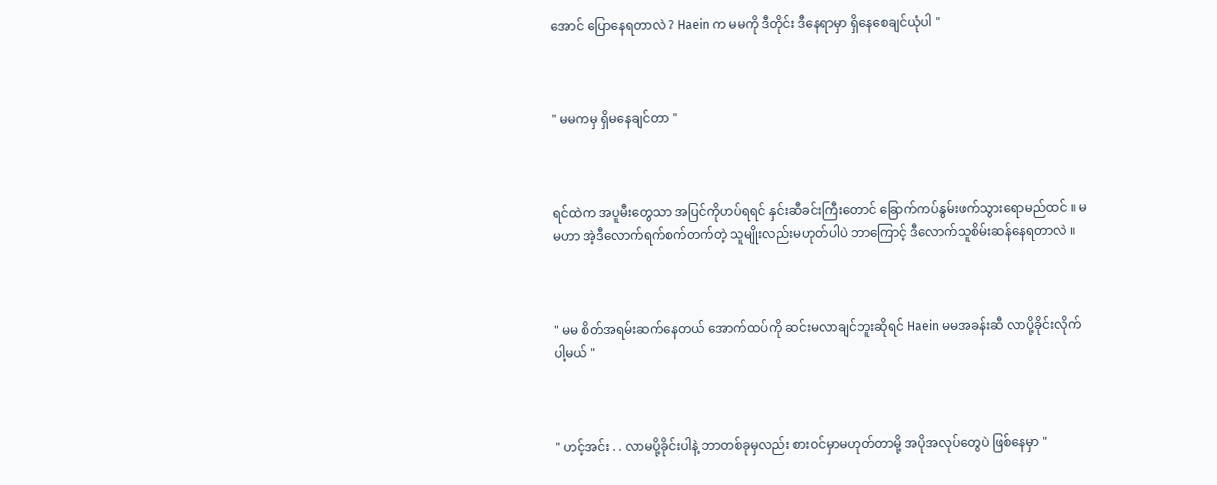အောင် ပြောနေရတာလဲ ? Haein က မမကို ဒီတိုင်း ဒီနေရာမှာ ရှိနေစေချင်ယုံပါ "



" မမကမှ ရှိမနေချင်တာ "



ရင်ထဲက အပူမီးတွေသာ အပြင်ကိုဟပ်ရရင် နှင်းဆီခင်းကြီးတောင် ခြောက်ကပ်နွမ်းဖက်သွားရောမည်ထင် ။ မမဟာ အဲ့ဒီလောက်ရက်စက်တက်တဲ့ သူမျိုးလည်းမဟုတ်ပါပဲ ဘာကြောင့် ဒီလောက်သူစိမ်းဆန်နေရတာလဲ ။



" မမ စိတ်အရမ်းဆက်နေတယ် အောက်ထပ်ကို ဆင်းမလာချင်ဘူးဆိုရင် Haein မမအခန်းဆီ လာပို့ခိုင်းလိုက်ပါ့မယ် "



" ဟင့်အင်း . . လာမပို့ခိုင်းပါနဲ့ ဘာတစ်ခုမှလည်း စားဝင်မှာမဟုတ်တာမို့ အပိုအလုပ်တွေပဲ ဖြစ်နေမှာ "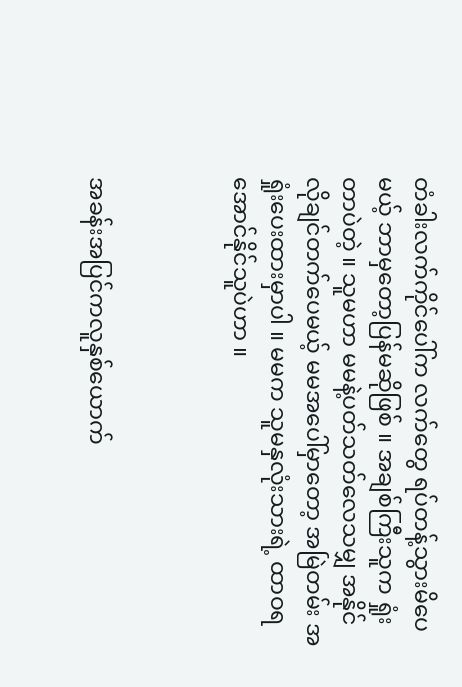တံခါးလက်ကိုင်ပေါ်က လက်တွေ ရပ်တန့်သွားမိပေမယ့် ဘာမှတော့ပြန်မဆိုဖြစ် ။ အချစ်ကြီးသူက ရှုံးတာပဲတဲ့ ။ သူမဟာ မမနဲ့ပတ်သတ်လေသမျှ အနိုင်လိုချင်တက်ပေမယ့် မမအပေါ်မှာတော့ အမြဲတမ်း အရှုံးပေးထားမှာပါ ။ မမက သူမနှလုံးသားရဲ့ ထာဝရအောင်နိုင်သူပဲဟာ ။



အခန်းအပြင်ကလူနှစ်ယောက်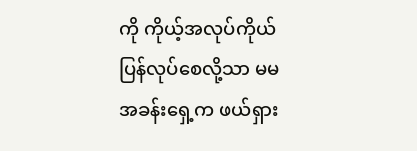ကို ကိုယ့်အလုပ်ကိုယ် ပြန်လုပ်စေလို့သာ မမအခန်းရှေ့က ဖယ်ရှား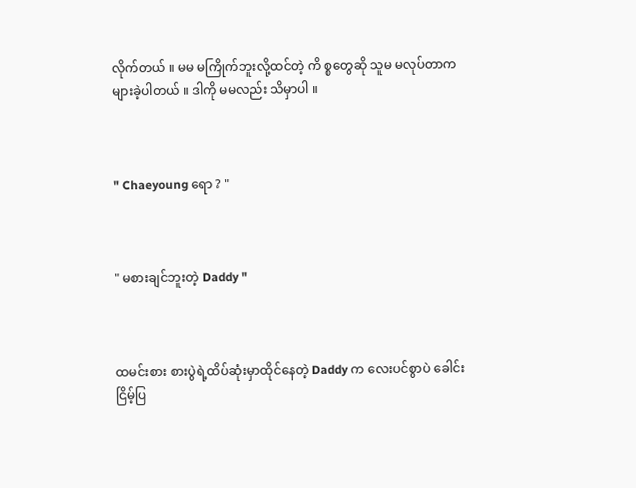လိုက်တယ် ။ မမ မကြိုက်ဘူးလို့ထင်တဲ့ ကိ စ္စတွေဆို သူမ မလုပ်တာက များခဲ့ပါတယ် ။ ဒါကို မမလည်း သိမှာပါ ။



" Chaeyoung ရော ? "



" မစားချင်ဘူးတဲ့ Daddy "



ထမင်းစား စားပွဲရဲ့ထိပ်ဆုံးမှာထိုင်နေတဲ့ Daddy က လေးပင်စွာပဲ ခေါင်းငြိမ့်ပြ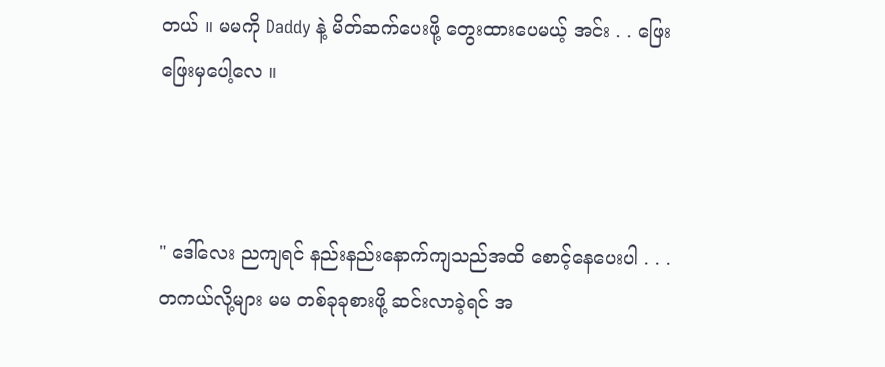တယ် ။ မမကို Daddy နဲ့ မိတ်ဆက်ပေးဖို့ တွေးထားပေမယ့် အင်း . . ဖြေးဖြေးမှပေါ့လေ ။



" ဒေါ်လေး ညကျရင် နည်းနည်းနောက်ကျသည်အထိ စောင့်နေပေးပါ . . . တကယ်လို့များ မမ တစ်ခုခုစားဖို့ ဆင်းလာခဲ့ရင် အ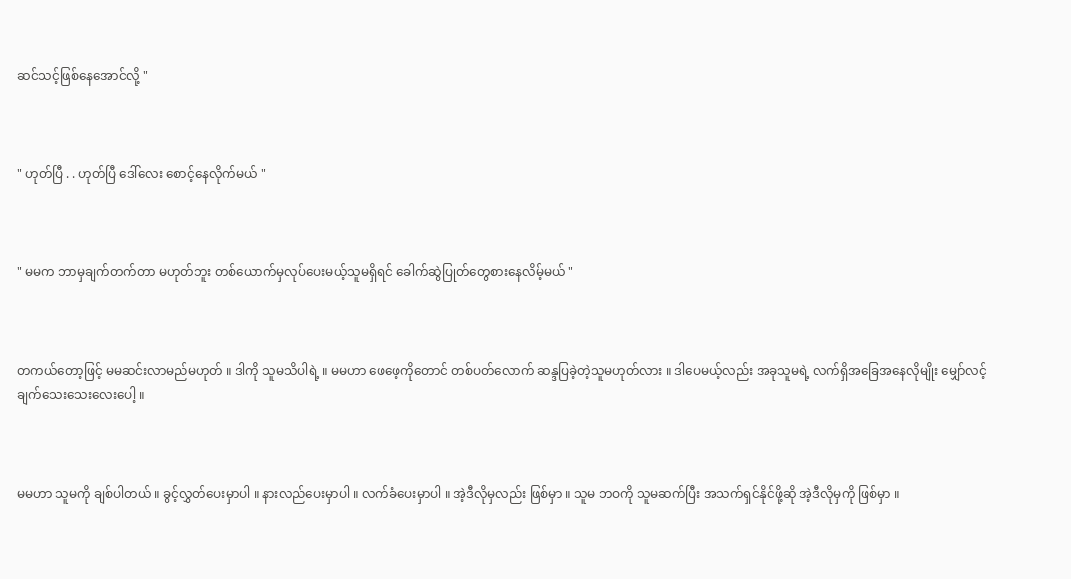ဆင်သင့်ဖြစ်နေအောင်လို့ "



" ဟုတ်ပြီ . . ဟုတ်ပြီ ဒေါ်လေး စောင့်နေလိုက်မယ် "



" မမက ဘာမှချက်တက်တာ မဟုတ်ဘူး တစ်ယောက်မှလုပ်ပေးမယ့်သူမရှိရင် ခေါက်ဆွဲပြုတ်တွေစားနေလိမ့်မယ် "



တကယ်တော့ဖြင့် မမဆင်းလာမည်မဟုတ် ။ ဒါကို သူမသိပါရဲ့ ။ မမဟာ ဖေဖေ့ကိုတောင် တစ်ပတ်လောက် ဆန္ဒပြခဲ့တဲ့သူမဟုတ်လား ။ ဒါပေမယ့်လည်း အခုသူမရဲ့ လက်ရှိအခြေအနေလိုမျိုး မျှော်လင့်ချက်သေးသေးလေးပေါ့ ။



မမဟာ သူမကို ချစ်ပါတယ် ။ ခွင့်လွှတ်ပေးမှာပါ ။ နားလည်ပေးမှာပါ ။ လက်ခံပေးမှာပါ ။ အဲ့ဒီလိုမှလည်း ဖြစ်မှာ ။ သူမ ဘဝကို သူမဆက်ပြီး အသက်ရှင်နိုင်ဖို့ဆို အဲ့ဒီလိုမှကို ဖြစ်မှာ ။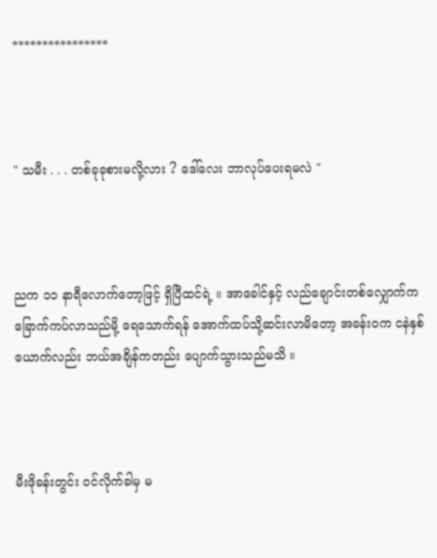****************



" သမီး . . . တစ်ခုခုစားမလို့လား ? ဒေါ်လေး ဘာလုပ်ပေးရမလဲ "



ညက ၁၁ နာရီလောက်တော့ဖြင့် ရှိပြီထင်ရဲ့ ။ အာခေါင်နှင့် လည်ချောင်းတစ်လျှောက်က ခြောက်ကပ်လာသည်မို့ ရေသောက်ရန် အောက်ထပ်သို့ဆင်းလာမိတော့ အခန်းဝက ငနဲနှစ်ယောက်လည်း ဘယ်အချိန်ကတည်း ပျောက်သွားသည်မသိ ။



မီးဖိုခန်းတွင်း ဝင်လိုက်ခါမှ မ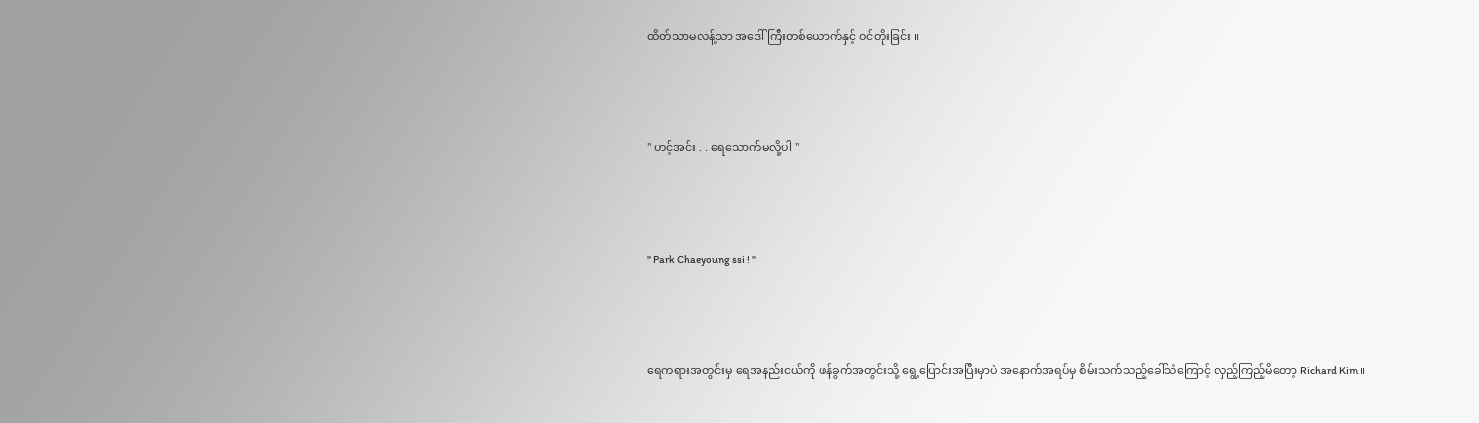ထိတ်သာမလန့်သာ အဒေါ်ကြီးတစ်ယောက်နှင့် ဝင်တိုးခြင်း ။



" ဟင့်အင်း . . ရေသောက်မလို့ပါ "



" Park Chaeyoung ssi ! "



ရေကရားအတွင်းမှ ရေအနည်းငယ်ကို ဖန်ခွက်အတွင်းသို့ ရွေ့ပြောင်းအပြီးမှာပဲ အနောက်အရပ်မှ စိမ်းသက်သည့်ခေါ်သံကြောင့် လှည့်ကြည့်မိတော့ Richard Kim ။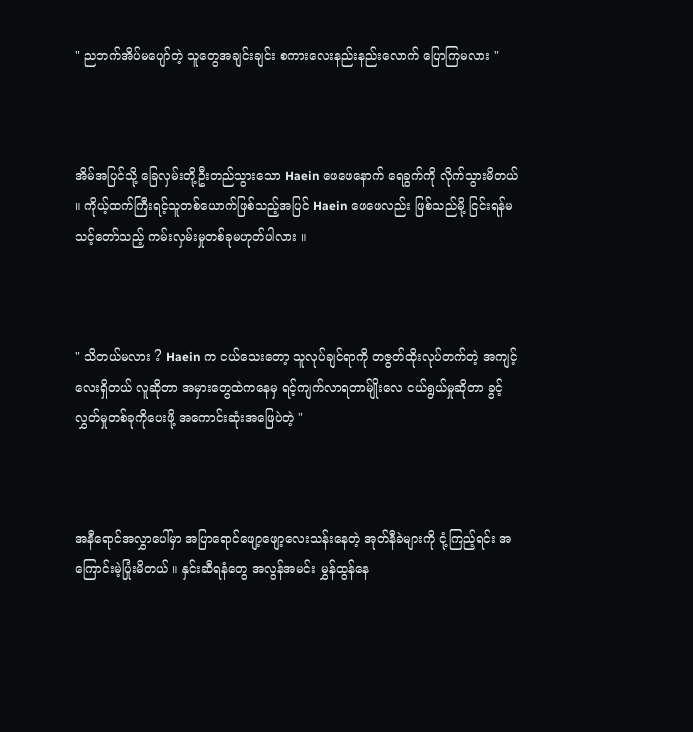" ညဘက်အိပ်မပျော်တဲ့ သူတွေအချင်းချင်း စကားလေးနည်းနည်းလောက် ပြောကြမလား "



အိမ်အပြင်သို့ ခြေလှမ်းတို့ဦးတည်သွားသော Haein ဖေဖေနောက် ရေခွက်ကို လိုက်သွားမိတယ် ။ ကိုယ့်ထက်ကြီးရင့်သူတစ်ယောက်ဖြစ်သည့်အပြင် Haein ဖေဖေလည်း ဖြစ်သည်မို့ ငြင်းရန်မသင့်တော်သည့် ကမ်းလှမ်းမှုတစ်ခုမဟုတ်ပါလား ။



" သိတယ်မလား ? Haein က ငယ်သေးတော့ သူလုပ်ချင်ရာကို တဇွတ်ထိုးလုပ်တက်တဲ့ အကျင့်လေးရှိတယ် လူဆိုတာ အမှားတွေထဲကနေမှ ရင့်ကျက်လာရတာမ်ျိုးလေ ငယ်ရွယ်မှုဆိုတာ ခွင့်လွှတ်မှုတစ်ခုကိုပေးဖို့ အကောင်းဆုံးအဖြေပဲတဲ့ "



အနီရောင်အလွှာပေါ်မှာ အပြာရောင်ဖျော့ဖျော့လေးသန်းနေတဲ့ အုတ်နီခဲများကို ငုံ့ကြည့်ရင်း အကြောင်းမဲ့ပြုံးမိတယ် ။ နှင်းဆီရနံတွေ အလွန်အမင်း မွှန်ထွန်နေ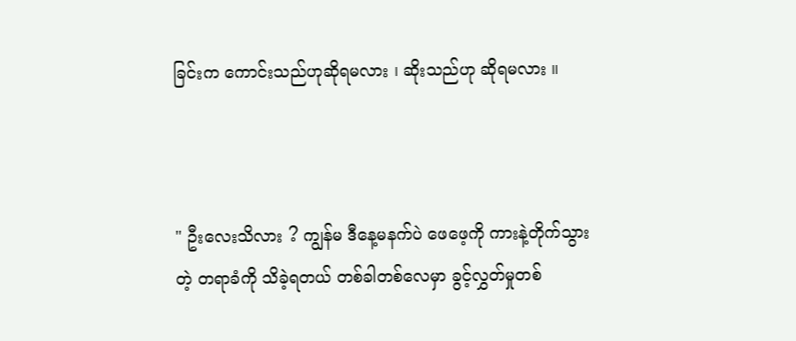ခြင်းက ကောင်းသည်ဟုဆိုရမလား ၊ ဆိုးသည်ဟု ဆိုရမလား ။



" ဦးလေးသိလား ? ကျွန်မ ဒီနေ့မနက်ပဲ ဖေဖေ့ကို ကားနဲ့တိုက်သွားတဲ့ တရာခံကို သိခဲ့ရတယ် တစ်ခါတစ်လေမှာ ခွင့်လွှတ်မှုတစ်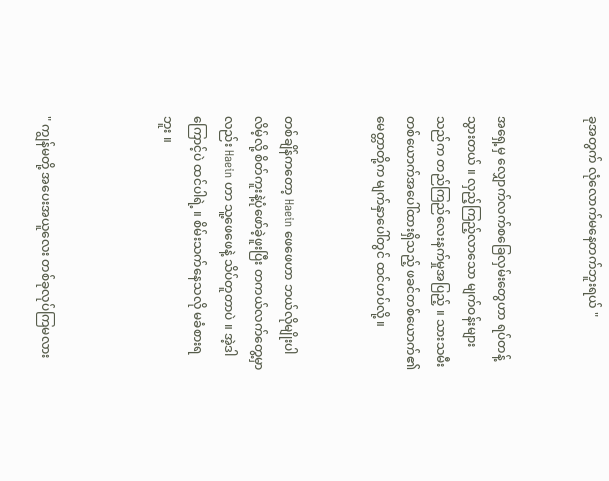ခုအတွက် လုံလောက်မနေတက်ဘူးရယ် "


အရှေ့မှ လျှောက်လက်စခြေလှမ်းတွေဟာ ရပ်တန့်သွားတယ် ။ လှည့်ကြည့်လာသော မျက်ဝန်းများသည်က တည်ကြည်လေးနက်မှုအပြည့် ။ သားသမီးတစ်ယောက်အပေါ်ထားရှိသည့် ဖခင်တစ်ယောက်၏မေတ္တာတို့က မျက်နှာပေါ်တွင် ထင်ဟပ်လို့ ။


တစ်ချိန်ကတော့ Haein ဖေဖေဟာ ဘယ်လိုမျိုးပါလိမ့်လို့ စိတ်ကူးနဲ့ပုံဖော်ခဲ့ဖူးပြီး တကယ်လက်တွေ့မှာလည်း Haein ဟာ သူ့ဖေဖေနဲ့ သိပ်တူတာပဲ ။ အဲ့ဒါကြောင့်ပဲ ထင်ပါရဲ့ ။ စိမ်းသက်နေသလို မခံစားရဘူး ။



" ကျွန်မတို့ အပေးအယူလေး တစ်ခုလုပ်ကြမလား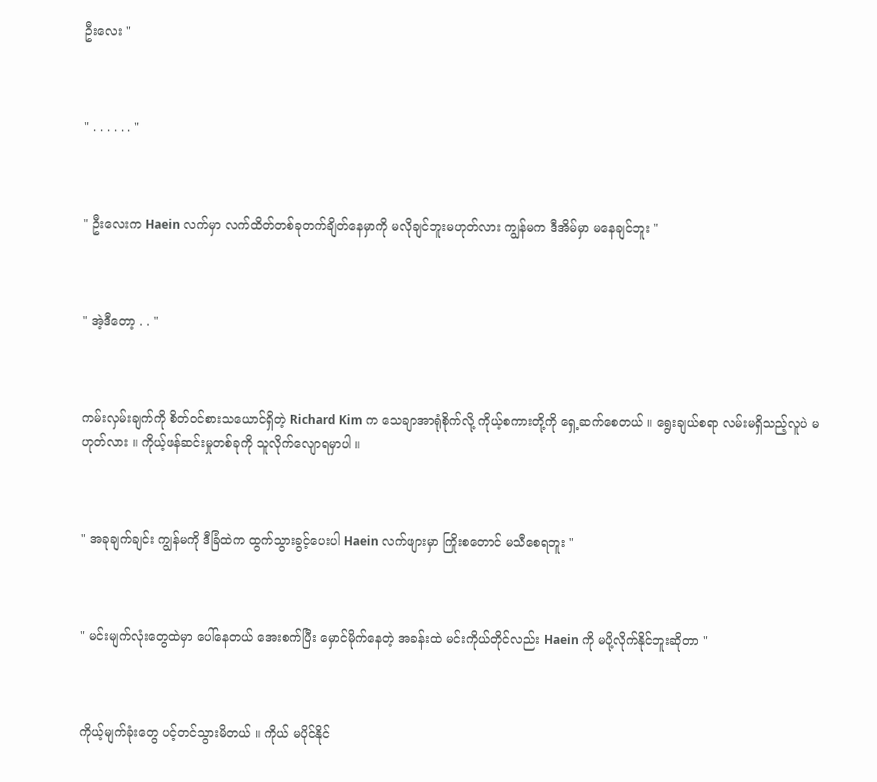ဦးလေး "



" . . . . . . "



" ဦးလေးက Haein လက်မှာ လက်ထိတ်တစ်ခုတက်ချိတ်နေမှာကို မလိုချင်ဘူးမဟုတ်လား ကျွန်မက ဒီအိမ်မှာ မနေချင်ဘူး "



" အဲ့ဒီတော့ . . "



ကမ်းလှမ်းချက်ကို စိတ်ဝင်စားသယောင်ရှိတဲ့ Richard Kim က သေချာအာရုံစိုက်လို့ ကိုယ့်စကားတို့ကို ရှေ့ဆက်စေတယ် ။ ရွေးချယ်စရာ လမ်းမရှိသည့်လူပဲ မဟုတ်လား ။ ကိုယ့်ဖန်ဆင်းမှုတစ်ခုကို သူလိုက်လျောရမှာပါ ။



" အခုချက်ချင်း ကျွန်မကို ဒီခြံထဲက ထွက်သွားခွင့်ပေးပါ Haein လက်ဖျားမှာ ကြိုးစတောင် မသီစေရဘူး "



" မင်းမျက်လုံးတွေထဲမှာ ပေါ်နေတယ် အေးစက်ပြီး မှောင်မိုက်နေတဲ့ အခန်းထဲ မင်းကိုယ်တိုင်လည်း Haein ကို မပို့လိုက်နိုင်ဘူးဆိုတာ "



ကိုယ့်မျက်ခုံးတွေ ပင့်တင်သွားမိတယ် ။ ကိုယ် မပိုင်နိုင်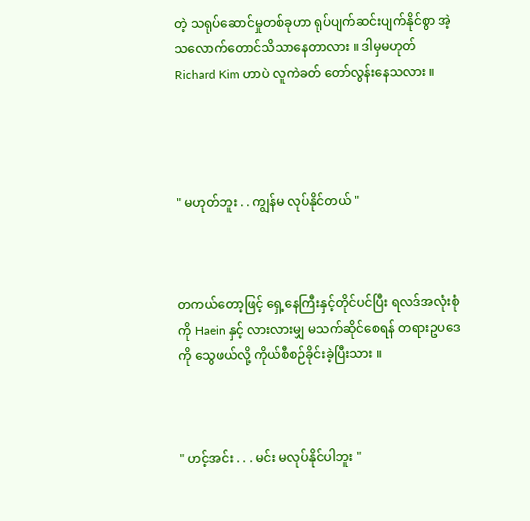တဲ့ သရုပ်ဆောင်မှုတစ်ခုဟာ ရုပ်ပျက်ဆင်းပျက်နိုင်စွာ အဲ့သလောက်တောင်သိသာနေတာလား ။ ဒါမှမဟုတ် Richard Kim ဟာပဲ လူကဲခတ် တော်လွန်းနေသလား ။




" မဟုတ်ဘူး . . ကျွန်မ လုပ်နိုင်တယ် "



တကယ်တော့ဖြင့် ရှေ့နေကြီးနှင့်တိုင်ပင်ပြီး ရလဒ်အလုံးစုံကို Haein နှင့် လားလားမျှ မသက်ဆိုင်စေရန် တရားဥပဒေကို သွေဖယ်လို့ ကိုယ်စီစဉ်ခိုင်းခဲ့ပြီးသား ။



" ဟင့်အင်း . . . မင်း မလုပ်နိုင်ပါဘူး "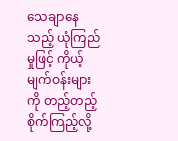သေချာနေသည့် ယုံကြည်မှုဖြင့် ကိုယ့်မျက်ဝန်းများကို တည့်တည့်စိုက်ကြည့်လို့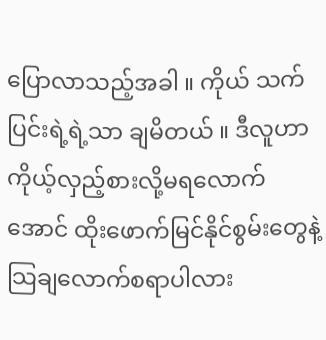ပြောလာသည့်အခါ ။ ကိုယ် သက်ပြင်းရဲ့ရဲ့သာ ချမိတယ် ။ ဒီလူဟာ ကိုယ့်လှည့်စားလို့မရလောက်အောင် ထိုးဖောက်မြင်နိုင်စွမ်းတွေနဲ့ သြချလောက်စရာပါလား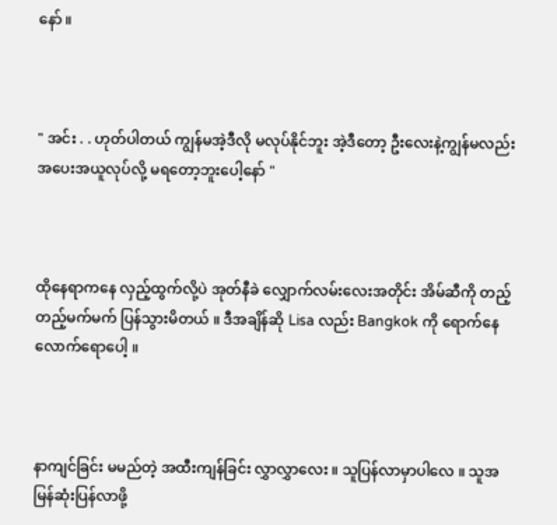နော် ။



" အင်း . . ဟုတ်ပါတယ် ကျွန်မအဲ့ဒီလို မလုပ်နိုင်ဘူး အဲ့ဒီတော့ ဦးလေးနဲ့ကျွန်မလည်း အပေးအယူလုပ်လို့ မရတော့ဘူးပေါ့နော် "



ထိုနေရာကနေ လှည့်ထွက်လို့ပဲ အုတ်နီခဲ လျှောက်လမ်းလေးအတိုင်း အိမ်ဆီကို တည့်တည့်မက်မက် ပြန်သွားမိတယ် ။ ဒီအချိန်ဆို Lisa လည်း Bangkok ကို ရောက်နေလောက်ရောပေါ့ ။



နာကျင်ခြင်း မမည်တဲ့ အထီးကျန်ခြင်း လွှာလွှာလေး ။ သူပြန်လာမှာပါလေ ။ သူအမြန်ဆုံးပြန်လာဖို့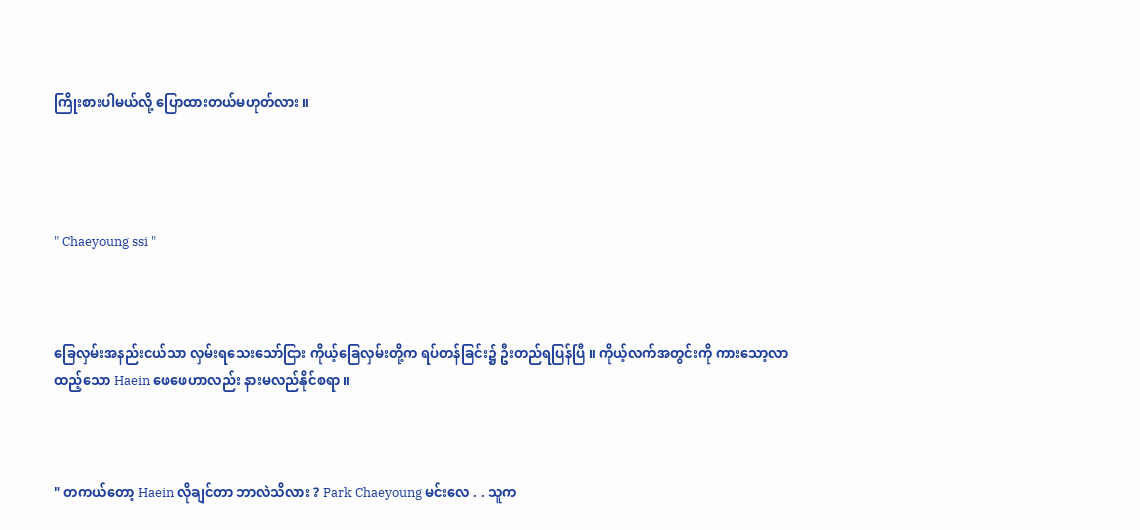ကြိုးစားပါမယ်လို့ ပြောထားတယ်မဟုတ်လား ။




" Chaeyoung ssi "



ခြေလှမ်းအနည်းငယ်သာ လှမ်းရသေးသော်ငြား ကိုယ့်ခြေလှမ်းတို့က ရပ်တန်ခြင်း၌ ဦးတည်ရပြန်ပြီ ။ ကိုယ့်လက်အတွင်းကို ကားသော့လာထည့်သော Haein ဖေဖေဟာလည်း နားမလည်နိုင်စရာ ။



" တကယ်တော့ Haein လိုချင်တာ ဘာလဲသိလား ? Park Chaeyoung မင်းလေ . . သူက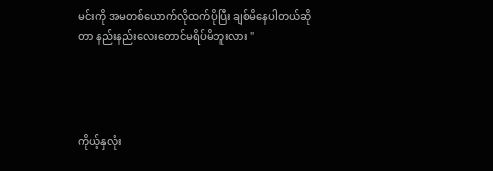မင်းကို အမတစ်ယောက်လိုထက်ပိုပြီး ချစ်မိနေပါတယ်ဆိုတာ နည်းနည်းလေးတောင်မရိပ်မိဘူးလား "




ကိုယ့်နှလုံး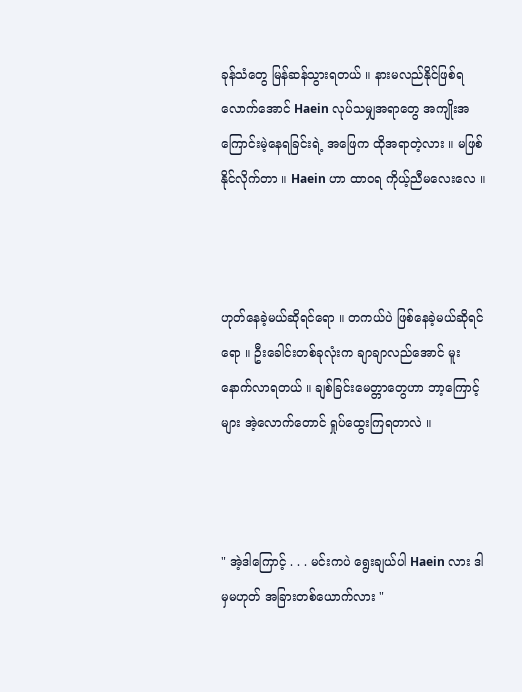ခုန်သံတွေ မြန်ဆန်သွားရတယ် ။ နားမလည်နိုင်ဖြစ်ရလောက်အောင် Haein လုပ်သမျှအရာတွေ အကျိုးအကြောင်းမဲ့နေရခြင်းရဲ့ အဖြေက ထိုအရာတဲ့လား ။ မဖြစ်နိုင်လိုက်တာ ။ Haein ဟာ ထာဝရ ကိုယ့်ညီမလေးလေ ။



ဟုတ်နေခဲ့မယ်ဆိုရင်ရော ။ တကယ်ပဲ ဖြစ်နေခဲ့မယ်ဆိုရင်ရော ။ ဦးခေါင်းတစ်ခုလုံးက ချာချာလည်အောင် မူးနောက်လာရတယ် ။ ချစ်ခြင်းမေတ္တာတွေဟာ ဘာ့ကြောင့်များ အဲ့လောက်တောင် ရှုပ်ထွေးကြရတာလဲ ။



" အဲ့ဒါကြောင့် . . . မင်းကပဲ ရွေးချယ်ပါ Haein လား ဒါမှမဟုတ် အခြားတစ်ယောက်လား "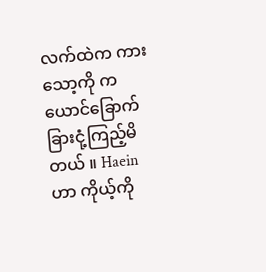လက်ထဲက ကားသော့ကို ကယောင်ခြောက်ခြားငုံ့ကြည့်မိတယ် ။ Haein ဟာ ကိုယ့်ကို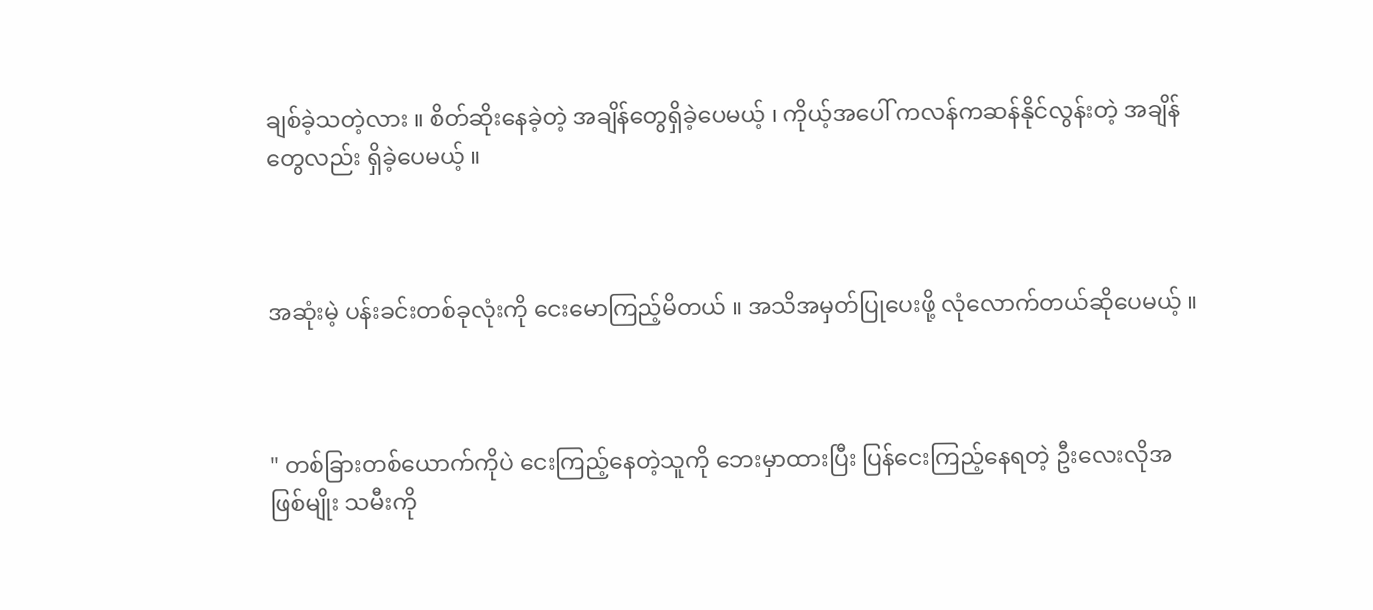ချစ်ခဲ့သတဲ့လား ။ စိတ်ဆိုးနေခဲ့တဲ့ အချိန်တွေရှိခဲ့ပေမယ့် ၊ ကိုယ့်အပေါ် ကလန်ကဆန်နိုင်လွန်းတဲ့ အချိန်တွေလည်း ရှိခဲ့ပေမယ့် ။



အဆုံးမဲ့ ပန်းခင်းတစ်ခုလုံးကို ငေးမောကြည့်မိတယ် ။ အသိအမှတ်ပြုပေးဖို့ လုံလောက်တယ်ဆိုပေမယ့် ။



" တစ်ခြားတစ်ယောက်ကိုပဲ ငေးကြည့်နေတဲ့သူကို ဘေးမှာထားပြီး ပြန်ငေးကြည့်နေရတဲ့ ဦးလေးလိုအဖြစ်မျိုး သမီးကို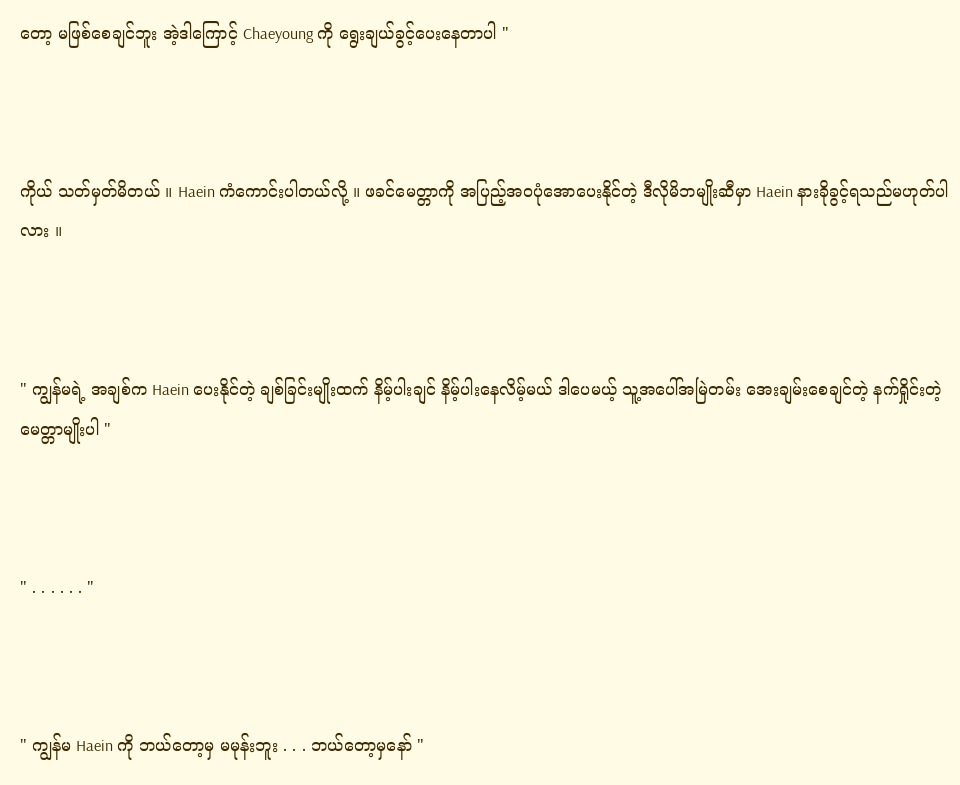တော့ မဖြစ်စေချင်ဘူး အဲ့ဒါကြောင့် Chaeyoung ကို ရွေးချယ်ခွင့်ပေးနေတာပါ "



ကိုယ် သတ်မှတ်မိတယ် ။ Haein ကံကောင်းပါတယ်လို့ ။ ဖခင်မေတ္တာကို အပြည့်အဝပုံအောပေးနိုင်တဲ့ ဒီလိုမိဘမျိုးဆီမှာ Haein နားခိုခွင့်ရသည်မဟုတ်ပါလား ။



" ကျွန်မရဲ့ အချစ်က Haein ပေးနိုင်တဲ့ ချစ်ခြင်းမျိုးထက် နိမ့်ပါးချင် နိမ့်ပါးနေလိမ့်မယ် ဒါပေမယ့် သူ့အပေါ်အမြဲတမ်း အေးချမ်းစေချင်တဲ့ နက်ရှိုင်းတဲ့ မေတ္တာမျိုးပါ "



" . . . . . . "



" ကျွန်မ Haein ကို ဘယ်တော့မှ မမုန်းဘူး . . . ဘယ်တော့မှနော် "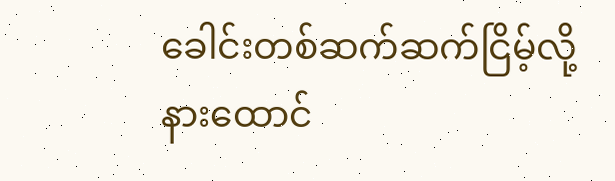ခေါင်းတစ်ဆက်ဆက်ငြိမ့်လို့ နားထောင်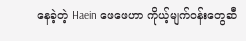နေခဲ့တဲ့ Haein ဖေဖေဟာ ကိုယ့်မျက်ဝန်းတွေဆီ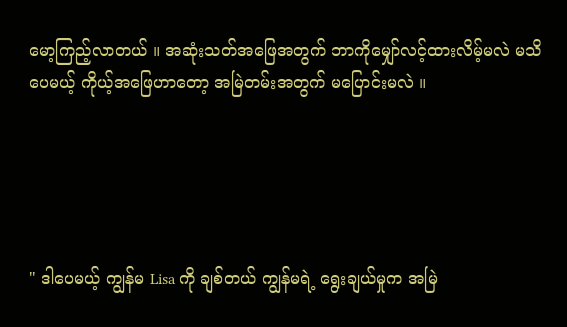မော့ကြည့်လာတယ် ။ အဆုံးသတ်အဖြေအတွက် ဘာကိုမျှော်လင့်ထားလိမ့်မလဲ မသိပေမယ့် ကိုယ့်အဖြေဟာတော့ အမြဲတမ်းအတွက် မပြောင်းမလဲ ။





" ဒါပေမယ့် ကျွန်မ Lisa ကို ချစ်တယ် ကျွန်မရဲ့ ရွေးချယ်မှုက အမြဲ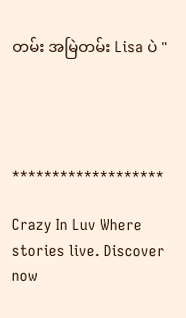တမ်း အမြဲတမ်း Lisa ပဲ "




*******************

Crazy In Luv Where stories live. Discover now